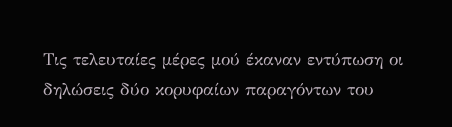Τις τελευταίες μέρες μού έκαναν εντύπωση οι δηλώσεις δύο κορυφαίων παραγόντων του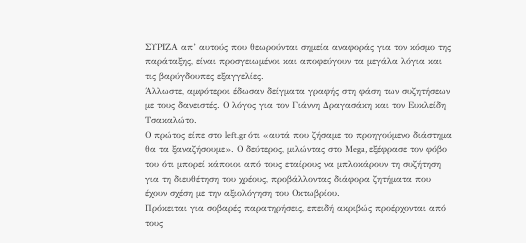ΣΥΡΙΖΑ απ’ αυτούς που θεωρούνται σημεία αναφοράς για τον κόσμο της παράταξης, είναι προσγειωμένοι και αποφεύγουν τα μεγάλα λόγια και τις βαρύγδουπες εξαγγελίες.
Άλλωστε, αμφότεροι έδωσαν δείγματα γραφής στη φάση των συζητήσεων με τους δανειστές. Ο λόγος για τον Γιάννη Δραγασάκη και τον Ευκλείδη Τσακαλώτο.
Ο πρώτος είπε στο left.gr ότι «αυτά που ζήσαμε το προηγούμενο διάστημα θα τα ξαναζήσουμε». Ο δεύτερος, μιλώντας στο Μega, εξέφρασε τον φόβο του ότι μπορεί κάποιοι από τους εταίρους να μπλοκάρουν τη συζήτηση για τη διευθέτηση του χρέους, προβάλλοντας διάφορα ζητήματα που έχουν σχέση με την αξιολόγηση του Οκτωβρίου.
Πρόκειται για σοβαρές παρατηρήσεις, επειδή ακριβώς προέρχονται από τους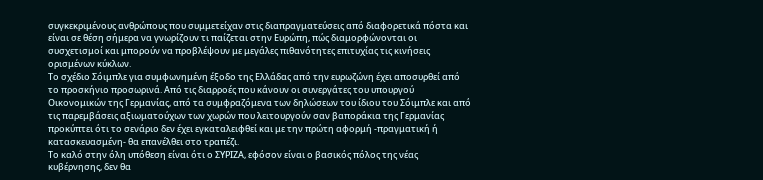συγκεκριμένους ανθρώπους που συμμετείχαν στις διαπραγματεύσεις από διαφορετικά πόστα και είναι σε θέση σήμερα να γνωρίζουν τι παίζεται στην Ευρώπη, πώς διαμορφώνονται οι συσχετισμοί και μπορούν να προβλέψουν με μεγάλες πιθανότητες επιτυχίας τις κινήσεις ορισμένων κύκλων.
Το σχέδιο Σόιμπλε για συμφωνημένη έξοδο της Ελλάδας από την ευρωζώνη έχει αποσυρθεί από το προσκήνιο προσωρινά. Από τις διαρροές που κάνουν οι συνεργάτες του υπουργού Οικονομικών της Γερμανίας, από τα συμφραζόμενα των δηλώσεων του ίδιου του Σόιμπλε και από τις παρεμβάσεις αξιωματούχων των χωρών που λειτουργούν σαν βαποράκια της Γερμανίας προκύπτει ότι το σενάριο δεν έχει εγκαταλειφθεί και με την πρώτη αφορμή -πραγματική ή κατασκευασμένη- θα επανέλθει στο τραπέζι.
Το καλό στην όλη υπόθεση είναι ότι ο ΣΥΡΙΖΑ, εφόσον είναι ο βασικός πόλος της νέας κυβέρνησης, δεν θα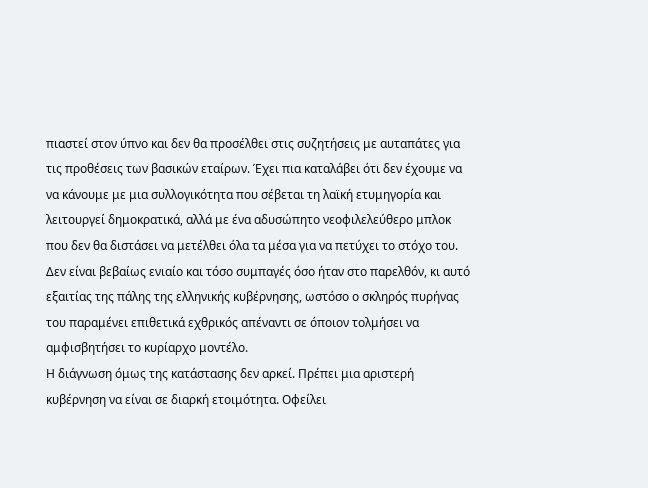πιαστεί στον ύπνο και δεν θα προσέλθει στις συζητήσεις με αυταπάτες για τις προθέσεις των βασικών εταίρων. Έχει πια καταλάβει ότι δεν έχουμε να να κάνουμε με μια συλλογικότητα που σέβεται τη λαϊκή ετυμηγορία και λειτουργεί δημοκρατικά, αλλά με ένα αδυσώπητο νεοφιλελεύθερο μπλοκ που δεν θα διστάσει να μετέλθει όλα τα μέσα για να πετύχει το στόχο του.
Δεν είναι βεβαίως ενιαίο και τόσο συμπαγές όσο ήταν στο παρελθόν, κι αυτό εξαιτίας της πάλης της ελληνικής κυβέρνησης, ωστόσο ο σκληρός πυρήνας του παραμένει επιθετικά εχθρικός απέναντι σε όποιον τολμήσει να αμφισβητήσει το κυρίαρχο μοντέλο.
Η διάγνωση όμως της κατάστασης δεν αρκεί. Πρέπει μια αριστερή κυβέρνηση να είναι σε διαρκή ετοιμότητα. Οφείλει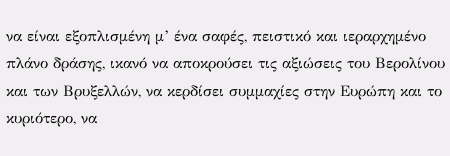να είναι εξοπλισμένη μ’ ένα σαφές, πειστικό και ιεραρχημένο πλάνο δράσης, ικανό να αποκρούσει τις αξιώσεις του Βερολίνου και των Βρυξελλών, να κερδίσει συμμαχίες στην Ευρώπη και το κυριότερο, να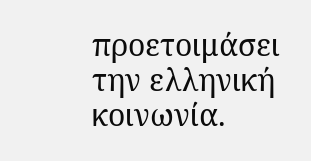προετοιμάσει την ελληνική κοινωνία.